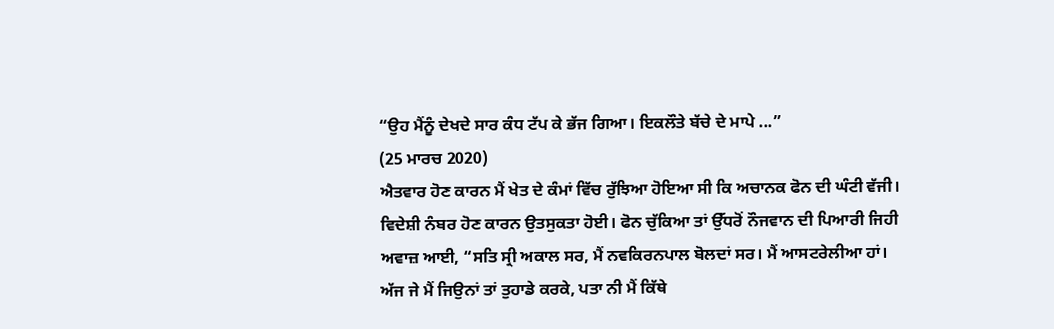“ਉਹ ਮੈਂਨੂੰ ਦੇਖਦੇ ਸਾਰ ਕੰਧ ਟੱਪ ਕੇ ਭੱਜ ਗਿਆ। ਇਕਲੌਤੇ ਬੱਚੇ ਦੇ ਮਾਪੇ ...”
(25 ਮਾਰਚ 2020)
ਐਤਵਾਰ ਹੋਣ ਕਾਰਨ ਮੈਂ ਖੇਤ ਦੇ ਕੰਮਾਂ ਵਿੱਚ ਰੁੱਝਿਆ ਹੋਇਆ ਸੀ ਕਿ ਅਚਾਨਕ ਫੋਨ ਦੀ ਘੰਟੀ ਵੱਜੀ। ਵਿਦੇਸ਼ੀ ਨੰਬਰ ਹੋਣ ਕਾਰਨ ਉਤਸੁਕਤਾ ਹੋਈ। ਫੋਨ ਚੁੱਕਿਆ ਤਾਂ ਉੱਧਰੋਂ ਨੌਜਵਾਨ ਦੀ ਪਿਆਰੀ ਜਿਹੀ ਅਵਾਜ਼ ਆਈ, “ਸਤਿ ਸ੍ਰੀ ਅਕਾਲ ਸਰ, ਮੈਂ ਨਵਕਿਰਨਪਾਲ ਬੋਲਦਾਂ ਸਰ। ਮੈਂ ਆਸਟਰੇਲੀਆ ਹਾਂ। ਅੱਜ ਜੇ ਮੈਂ ਜਿਉਨਾਂ ਤਾਂ ਤੁਹਾਡੇ ਕਰਕੇ, ਪਤਾ ਨੀ ਮੈਂ ਕਿੱਥੇ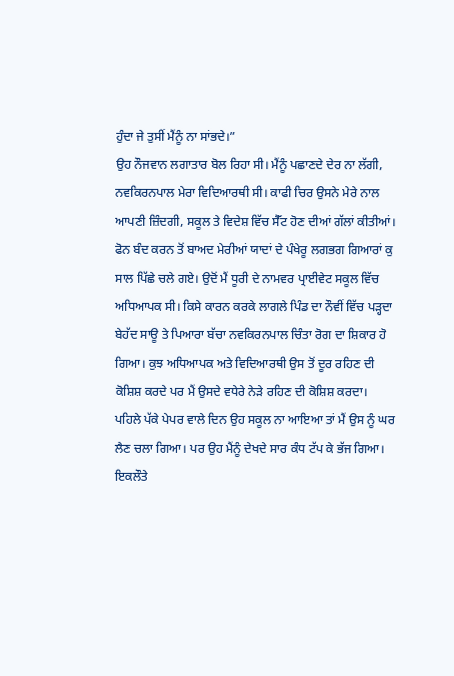ਹੁੰਦਾ ਜੇ ਤੁਸੀਂ ਮੈਂਨੂੰ ਨਾ ਸਾਂਭਦੇ।”
ਉਹ ਨੌਜਵਾਨ ਲਗਾਤਾਰ ਬੋਲ ਰਿਹਾ ਸੀ। ਮੈਂਨੂੰ ਪਛਾਣਦੇ ਦੇਰ ਨਾ ਲੱਗੀ, ਨਵਕਿਰਨਪਾਲ ਮੇਰਾ ਵਿਦਿਆਰਥੀ ਸੀ। ਕਾਫੀ ਚਿਰ ਉਸਨੇ ਮੇਰੇ ਨਾਲ ਆਪਣੀ ਜ਼ਿੰਦਗੀ, ਸਕੂਲ ਤੇ ਵਿਦੇਸ਼ ਵਿੱਚ ਸੈੱਟ ਹੋਣ ਦੀਆਂ ਗੱਲਾਂ ਕੀਤੀਆਂ। ਫੋਨ ਬੰਦ ਕਰਨ ਤੋਂ ਬਾਅਦ ਮੇਰੀਆਂ ਯਾਦਾਂ ਦੇ ਪੰਖੇਰੂ ਲਗਭਗ ਗਿਆਰਾਂ ਕੁ ਸਾਲ ਪਿੱਛੇ ਚਲੇ ਗਏ। ਉਦੋਂ ਮੈਂ ਧੂਰੀ ਦੇ ਨਾਮਵਰ ਪ੍ਰਾਈਵੇਟ ਸਕੂਲ ਵਿੱਚ ਅਧਿਆਪਕ ਸੀ। ਕਿਸੇ ਕਾਰਨ ਕਰਕੇ ਲਾਗਲੇ ਪਿੰਡ ਦਾ ਨੌਵੀਂ ਵਿੱਚ ਪੜ੍ਹਦਾ ਬੇਹੱਦ ਸਾਊ ਤੇ ਪਿਆਰਾ ਬੱਚਾ ਨਵਕਿਰਨਪਾਲ ਚਿੰਤਾ ਰੋਗ ਦਾ ਸ਼ਿਕਾਰ ਹੋ ਗਿਆ। ਕੁਝ ਅਧਿਆਪਕ ਅਤੇ ਵਿਦਿਆਰਥੀ ਉਸ ਤੋਂ ਦੂਰ ਰਹਿਣ ਦੀ ਕੋਸ਼ਿਸ਼ ਕਰਦੇ ਪਰ ਮੈਂ ਉਸਦੇ ਵਧੇਰੇ ਨੇੜੇ ਰਹਿਣ ਦੀ ਕੋਸ਼ਿਸ਼ ਕਰਦਾ। ਪਹਿਲੇ ਪੱਕੇ ਪੇਪਰ ਵਾਲੇ ਦਿਨ ਉਹ ਸਕੂਲ ਨਾ ਆਇਆ ਤਾਂ ਮੈਂ ਉਸ ਨੂੰ ਘਰ ਲੈਣ ਚਲਾ ਗਿਆ। ਪਰ ਉਹ ਮੈਂਨੂੰ ਦੇਖਦੇ ਸਾਰ ਕੰਧ ਟੱਪ ਕੇ ਭੱਜ ਗਿਆ। ਇਕਲੌਤੇ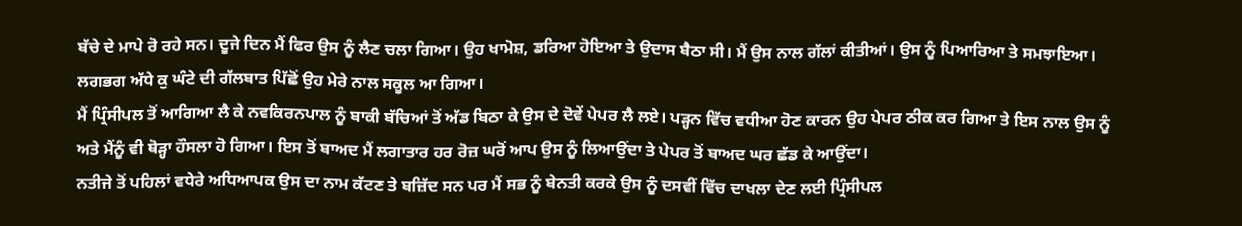ਬੱਚੇ ਦੇ ਮਾਪੇ ਰੋ ਰਹੇ ਸਨ। ਦੂਜੇ ਦਿਨ ਮੈਂ ਫਿਰ ਉਸ ਨੂੰ ਲੈਣ ਚਲਾ ਗਿਆ। ਉਹ ਖਾਮੋਸ਼, ਡਰਿਆ ਹੋਇਆ ਤੇ ਉਦਾਸ ਬੈਠਾ ਸੀ। ਮੈਂ ਉਸ ਨਾਲ ਗੱਲਾਂ ਕੀਤੀਆਂ। ਉਸ ਨੂੰ ਪਿਆਰਿਆ ਤੇ ਸਮਝਾਇਆ। ਲਗਭਗ ਅੱਧੇ ਕੁ ਘੰਟੇ ਦੀ ਗੱਲਬਾਤ ਪਿੱਛੋਂ ਉਹ ਮੇਰੇ ਨਾਲ ਸਕੂਲ ਆ ਗਿਆ।
ਮੈਂ ਪ੍ਰਿੰਸੀਪਲ ਤੋਂ ਆਗਿਆ ਲੈ ਕੇ ਨਵਕਿਰਨਪਾਲ ਨੂੰ ਬਾਕੀ ਬੱਚਿਆਂ ਤੋਂ ਅੱਡ ਬਿਠਾ ਕੇ ਉਸ ਦੇ ਦੋਵੇਂ ਪੇਪਰ ਲੈ ਲਏ। ਪੜ੍ਹਨ ਵਿੱਚ ਵਧੀਆ ਹੋਣ ਕਾਰਨ ਉਹ ਪੇਪਰ ਠੀਕ ਕਰ ਗਿਆ ਤੇ ਇਸ ਨਾਲ ਉਸ ਨੂੰ ਅਤੇ ਮੈਂਨੂੰ ਵੀ ਥੋੜ੍ਹਾ ਹੌਸਲਾ ਹੋ ਗਿਆ। ਇਸ ਤੋਂ ਬਾਅਦ ਮੈਂ ਲਗਾਤਾਰ ਹਰ ਰੋਜ਼ ਘਰੋਂ ਆਪ ਉਸ ਨੂੰ ਲਿਆਉਂਦਾ ਤੇ ਪੇਪਰ ਤੋਂ ਬਾਅਦ ਘਰ ਛੱਡ ਕੇ ਆਉਂਦਾ।
ਨਤੀਜੇ ਤੋਂ ਪਹਿਲਾਂ ਵਧੇਰੇ ਅਧਿਆਪਕ ਉਸ ਦਾ ਨਾਮ ਕੱਟਣ ਤੇ ਬਜ਼ਿੱਦ ਸਨ ਪਰ ਮੈਂ ਸਭ ਨੂੰ ਬੇਨਤੀ ਕਰਕੇ ਉਸ ਨੂੰ ਦਸਵੀਂ ਵਿੱਚ ਦਾਖਲਾ ਦੇਣ ਲਈ ਪ੍ਰਿੰਸੀਪਲ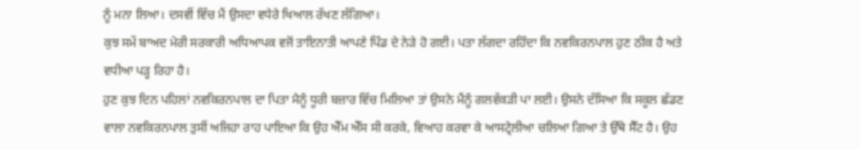ਨੂੰ ਮਨਾ ਲਿਆ। ਦਸਵੀਂ ਵਿੱਚ ਮੈਂ ਉਸਦਾ ਵਧੇਰੇ ਖਿਆਲ ਰੱਖਣ ਲੱਗਿਆ।
ਕੁਝ ਸਮੇਂ ਬਾਅਦ ਮੇਰੀ ਸਰਕਾਰੀ ਅਧਿਆਪਕ ਵਜੋਂ ਤਾਇਨਾਤੀ ਆਪਣੇ ਪਿੰਡ ਦੇ ਨੇੜੇ ਹੋ ਗਈ। ਪਤਾ ਲੱਗਦਾ ਰਹਿੰਦਾ ਕਿ ਨਵਕਿਰਨਪਾਲ ਹੁਣ ਠੀਕ ਹੈ ਅਤੇ ਵਧੀਆ ਪੜ੍ਹ ਰਿਹਾ ਹੈ।
ਹੁਣ ਕੁਝ ਦਿਨ ਪਹਿਲਾਂ ਨਵਕਿਰਨਪਾਲ ਦਾ ਪਿਤਾ ਮੈਨੂੰ ਧੂਰੀ ਬਜ਼ਾਰ ਵਿੱਚ ਮਿਲਿਆ ਤਾਂ ਉਸਨੇ ਮੈਂਨੂੰ ਗਲਵੱਕੜੀ ਪਾ ਲਈ। ਉਸਨੇ ਦੱਸਿਆ ਕਿ ਸਕੂਲ ਛੱਡਣ ਵਾਲਾ ਨਵਕਿਰਨਪਾਲ ਤੁਸੀਂ ਅਜਿਹਾ ਰਾਹ ਪਾਇਆ ਕਿ ਉਹ ਐੱਮ ਐੱਸ ਸੀ ਕਰਕੇ, ਵਿਆਹ ਕਰਵਾ ਕੇ ਆਸਟ੍ਰੇਲੀਆ ਚਲਿਆ ਗਿਆ ਤੇ ਉੱਥੇ ਸੈੱਟ ਹੈ। ਉਹ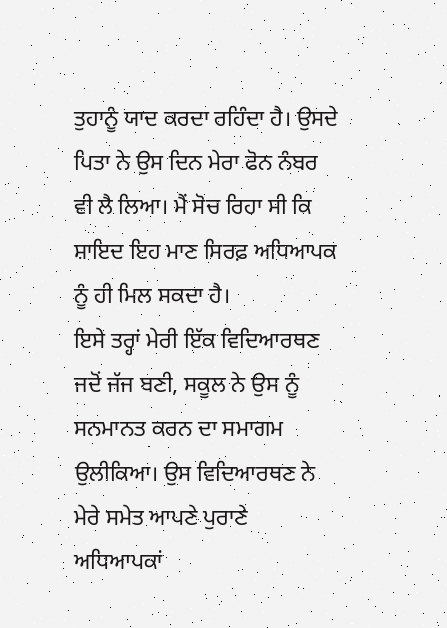ਤੁਹਾਨੂੰ ਯਾਦ ਕਰਦਾ ਰਹਿੰਦਾ ਹੈ। ਉਸਦੇ ਪਿਤਾ ਨੇ ਉਸ ਦਿਨ ਮੇਰਾ ਫੋਨ ਨੰਬਰ ਵੀ ਲੈ ਲਿਆ। ਮੈਂ ਸੋਚ ਰਿਹਾ ਸੀ ਕਿ ਸ਼ਾਇਦ ਇਹ ਮਾਣ ਸਿਰਫ਼ ਅਧਿਆਪਕ ਨੂੰ ਹੀ ਮਿਲ ਸਕਦਾ ਹੈ।
ਇਸੇ ਤਰ੍ਹਾਂ ਮੇਰੀ ਇੱਕ ਵਿਦਿਆਰਥਣ ਜਦੋਂ ਜੱਜ ਬਣੀ, ਸਕੂਲ ਨੇ ਉਸ ਨੂੰ ਸਨਮਾਨਤ ਕਰਨ ਦਾ ਸਮਾਗਮ ਉਲੀਕਿਆ। ਉਸ ਵਿਦਿਆਰਥਣ ਨੇ ਮੇਰੇ ਸਮੇਤ ਆਪਣੇ ਪੁਰਾਣੇ ਅਧਿਆਪਕਾਂ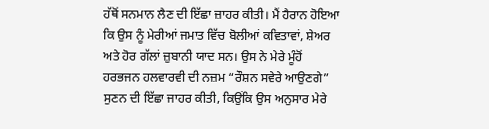ਹੱਥੋਂ ਸਨਮਾਨ ਲੈਣ ਦੀ ਇੱਛਾ ਜ਼ਾਹਰ ਕੀਤੀ। ਮੈਂ ਹੈਰਾਨ ਹੋਇਆ ਕਿ ਉਸ ਨੂੰ ਮੇਰੀਆਂ ਜਮਾਤ ਵਿੱਚ ਬੋਲੀਆਂ ਕਵਿਤਾਵਾਂ, ਸ਼ੇਅਰ ਅਤੇ ਹੋਰ ਗੱਲਾਂ ਜ਼ੁਬਾਨੀ ਯਾਦ ਸਨ। ਉਸ ਨੇ ਮੇਰੇ ਮੂੰਹੋਂ ਹਰਭਜਨ ਹਲਵਾਰਵੀ ਦੀ ਨਜ਼ਮ “ਰੌਸ਼ਨ ਸਵੇਰੇ ਆਉਣਗੇ” ਸੁਣਨ ਦੀ ਇੱਛਾ ਜਾਹਰ ਕੀਤੀ, ਕਿਉਂਕਿ ਉਸ ਅਨੁਸਾਰ ਮੇਰੇ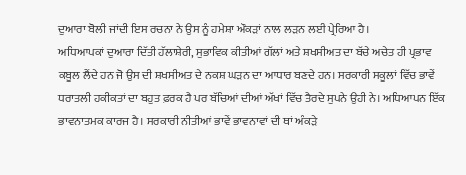ਦੁਆਰਾ ਬੋਲੀ ਜਾਂਦੀ ਇਸ ਰਚਨਾ ਨੇ ਉਸ ਨੂੰ ਹਮੇਸ਼ਾ ਔਕੜਾਂ ਨਾਲ ਲੜਨ ਲਈ ਪ੍ਰੇਰਿਆ ਹੈ।
ਅਧਿਆਪਕਾਂ ਦੁਆਰਾ ਦਿੱਤੀ ਹੱਲਾਸ਼ੇਰੀ, ਸੁਭਾਵਿਕ ਕੀਤੀਆਂ ਗੱਲਾਂ ਅਤੇ ਸ਼ਖਸੀਅਤ ਦਾ ਬੱਚੇ ਅਚੇਤ ਹੀ ਪ੍ਰਭਾਵ ਕਬੂਲ ਲੈਂਦੇ ਹਨ ਜੋ ਉਸ ਦੀ ਸ਼ਖਸੀਅਤ ਦੇ ਨਕਸ਼ ਘੜਨ ਦਾ ਆਧਾਰ ਬਣਦੇ ਹਨ। ਸਰਕਾਰੀ ਸਕੂਲਾਂ ਵਿੱਚ ਭਾਵੇਂ ਧਰਾਤਲੀ ਹਕੀਕਤਾਂ ਦਾ ਬਹੁਤ ਫ਼ਰਕ ਹੈ ਪਰ ਬੱਚਿਆਂ ਦੀਆਂ ਅੱਖਾਂ ਵਿੱਚ ਤੈਰਦੇ ਸੁਪਨੇ ਉਹੀ ਨੇ। ਅਧਿਆਪਨ ਇੱਕ ਭਾਵਨਾਤਮਕ ਕਾਰਜ ਹੈ। ਸਰਕਾਰੀ ਨੀਤੀਆਂ ਭਾਵੇਂ ਭਾਵਨਾਵਾਂ ਦੀ ਥਾਂ ਅੰਕੜੇ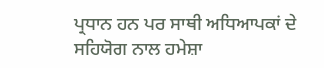ਪ੍ਰਧਾਨ ਹਨ ਪਰ ਸਾਥੀ ਅਧਿਆਪਕਾਂ ਦੇ ਸਹਿਯੋਗ ਨਾਲ ਹਮੇਸ਼ਾ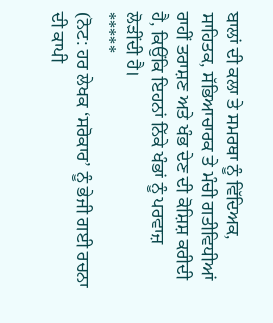ਬਾਲਾਂ ਦੀ ਕਲਾ ਤੇ ਸਮਰਥਾ ਨੂੰ ਵਿੱਦਿਅਕ, ਸਾਹਿਤਕ, ਸੱਭਿਆਚਾਰਕ ਤੇ ਮੰਚੀ ਗਤੀਵਿਧੀਆਂ ਰਾਹੀਂ ਤਰਾਸ਼ਣ ਅਤੇ ਖੰਭ ਦੇਣ ਦੀ ਕੋਸ਼ਿਸ਼ ਕਰੀਦੀ ਹੈ, ਕਿਉਂਕਿ ਇਹਨਾਂ ਨਿੱਕੇ ਖੰਭਾਂ ਨੂੰ ਪਰਵਾਜ਼ ਲੋੜੀਂਦੀ ਹੈ।
*****
(ਨੋਟ: ਹਰ ਲੇਖਕ ‘ਸਰੋਕਾਰ’ ਨੂੰ ਭੇਜੀ ਗਈ ਰਚਨਾ ਦੀ ਕਾਪੀ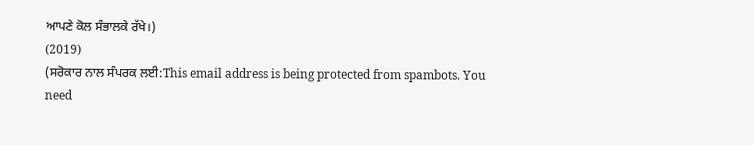ਆਪਣੇ ਕੋਲ ਸੰਭਾਲਕੇ ਰੱਖੇ।)
(2019)
(ਸਰੋਕਾਰ ਨਾਲ ਸੰਪਰਕ ਲਈ:This email address is being protected from spambots. You need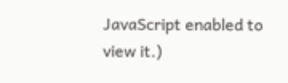JavaScript enabled to view it.)